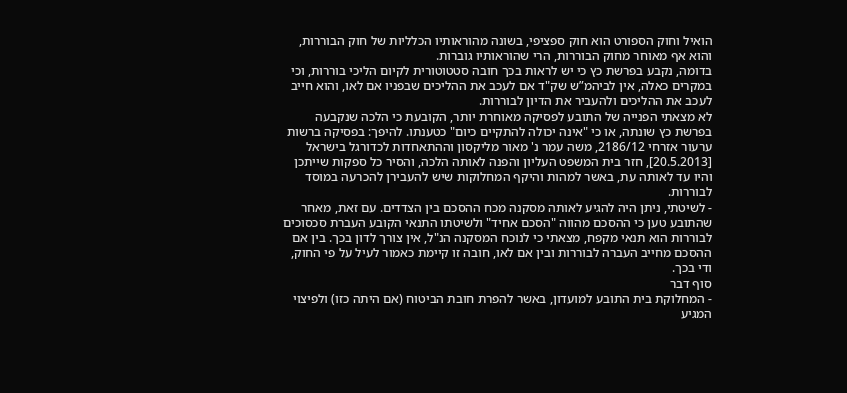הואיל וחוק הספורט הוא חוק ספציפי, בשונה מהוראותיו הכלליות של חוק הבוררות, והוא אף מאוחר מחוק הבוררות, הרי שהוראותיו גוברות.
בדומה, נקבע בפרשת כץ כי יש לראות בכך חובה סטטוטורית לקיום הליכי בוררות, וכי במקרים כאלה, אין לביהמ”ש שק"ד אם לעכב את ההליכים שבפניו אם לאו, והוא חייב לעכב את ההליכים ולהעביר את הדיון לבוררות.
לא מצאתי הפנייה של התובע לפסיקה מאוחרת יותר, הקובעת כי הלכה שנקבעה בפרשת כץ שונתה, או כי "אינה יכולה להתקיים כיום" כטענתו. להיפך: בפסיקה ברשות ערעור אזרחי 2186/12, משה עמר נ' מאור מליקסון וההתאחדות לכדורגל בישראל [20.5.2013], חזר בית המשפט העליון והפנה לאותה הלכה, והסיר כל ספקות שייתכן והיו עד לאותה עת, באשר למהות והיקף המחלוקות שיש להעבירן להכרעה במוסד לבוררות.
- לשיטתי, ניתן היה להגיע לאותה מסקנה מכח ההסכם בין הצדדים. עם זאת, מאחר שהתובע טען כי ההסכם מהווה "הסכם אחיד" ולשיטתו התנאי הקובע העברת סכסוכים לבוררות הוא תנאי מקפח, מצאתי כי לנוכח המסקנה הנ"ל, אין צורך לדון בכך. בין אם ההסכם מחייב העברה לבוררות ובין אם לאו, חובה זו קיימת כאמור לעיל על פי החוק, ודי בכך.
סוף דבר
- המחלוקת בית התובע למועדון, באשר להפרת חובת הביטוח (אם היתה כזו) ולפיצוי המגיע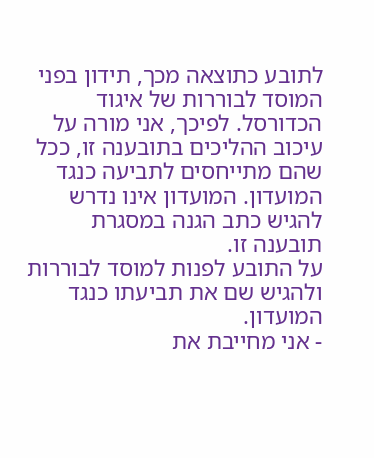לתובע כתוצאה מכך, תידון בפני המוסד לבוררות של איגוד הכדורסל. לפיכך, אני מורה על עיכוב ההליכים בתובענה זו, ככל שהם מתייחסים לתביעה כנגד המועדון. המועדון אינו נדרש להגיש כתב הגנה במסגרת תובענה זו.
על התובע לפנות למוסד לבוררות ולהגיש שם את תביעתו כנגד המועדון.
- אני מחייבת את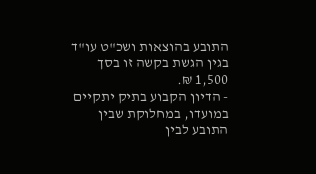התובע בהוצאות ושכ"ט עו"ד בגין הגשת בקשה זו בסך 1,500 ₪.
- הדיון הקבוע בתיק יתקיים במועדו, במחלוקת שבין התובע לבין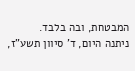המבטחת, ובה בלבד.
ניתנה היום, ד' סיוון תשע"ז,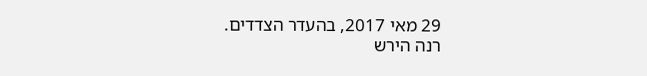29 מאי 2017, בהעדר הצדדים.
רנה הירש